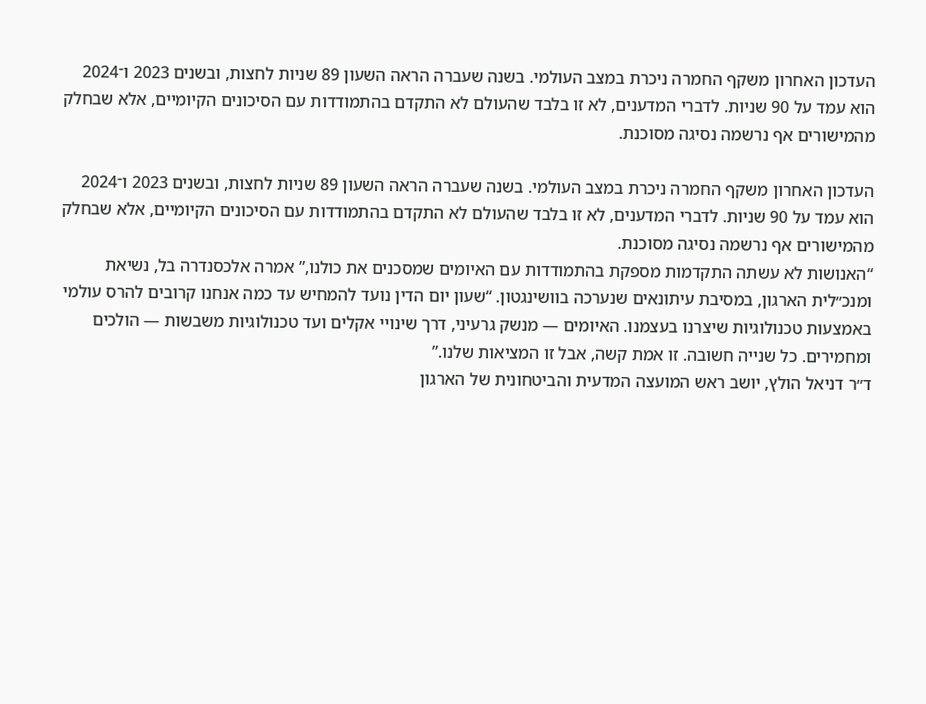העדכון האחרון משקף החמרה ניכרת במצב העולמי. בשנה שעברה הראה השעון 89 שניות לחצות, ובשנים 2023 ו־2024 הוא עמד על 90 שניות. לדברי המדענים, לא זו בלבד שהעולם לא התקדם בהתמודדות עם הסיכונים הקיומיים, אלא שבחלק מהמישורים אף נרשמה נסיגה מסוכנת.

העדכון האחרון משקף החמרה ניכרת במצב העולמי. בשנה שעברה הראה השעון 89 שניות לחצות, ובשנים 2023 ו־2024 הוא עמד על 90 שניות. לדברי המדענים, לא זו בלבד שהעולם לא התקדם בהתמודדות עם הסיכונים הקיומיים, אלא שבחלק מהמישורים אף נרשמה נסיגה מסוכנת.
“האנושות לא עשתה התקדמות מספקת בהתמודדות עם האיומים שמסכנים את כולנו,” אמרה אלכסנדרה בל, נשיאת ומנכ״לית הארגון, במסיבת עיתונאים שנערכה בוושינגטון. “שעון יום הדין נועד להמחיש עד כמה אנחנו קרובים להרס עולמי באמצעות טכנולוגיות שיצרנו בעצמנו. האיומים — מנשק גרעיני, דרך שינויי אקלים ועד טכנולוגיות משבשות — הולכים ומחמירים. כל שנייה חשובה. זו אמת קשה, אבל זו המציאות שלנו.”
ד״ר דניאל הולץ, יושב ראש המועצה המדעית והביטחונית של הארגון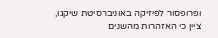ופרופסור לפיזיקה באוניברסיטת שיקגו, ציין כי האזהרות מהשנים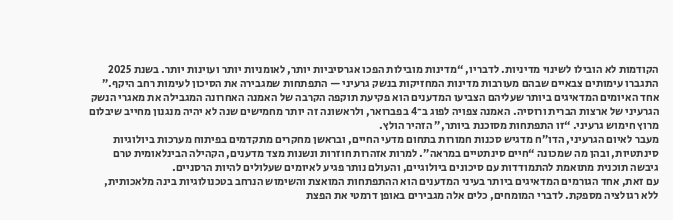הקודמות לא הובילו לשינוי מדיניות. לדבריו, “מדינות מובילות הפכו אגרסיביות יותר, לאומניות יותר ועוינות יותר. בשנת 2025 התגברו עימותים צבאיים שבהם מעורבות מדינות המחזיקות בנשק גרעיני — התפתחות שמגבירה את הסיכון לעימות רחב היקף.”
אחד האיומים המדאיגים ביותר שעליהם הצביעו המדענים הוא פקיעת תוקפה הקרבה של האמנה האחרונה המגבילה את מאגרי הנשק הגרעיני של ארצות הברית ורוסיה. האמנה צפויה לפוג ב־4 בפברואר, ולראשונה זה יותר מחמישים שנה לא יהיה מנגנון מחייב שיבלום מרוץ חימוש גרעיני. “זו התפתחות מסוכנת ביותר,” הזהיר הולץ.
מעבר לאיום הגרעיני, הדו״ח מדגיש סכנות חמורות בתחום מדעי החיים, ובראשן מחקרים מתקדמים בפיתוח מערכות ביולוגיות סינתטיות, ובהן מה שמכונה “חיים סינתטיים במראה”. למרות אזהרות חוזרות ונשנות מצד מדענים, הקהילה הבינלאומית טרם גיבשה תוכנית מתואמת להתמודדות עם סיכונים ביולוגיים, והעולם נותר פגיע לאיומים שעלולים להיות הרסניים.
עם זאת, אחד הגורמים המדאיגים ביותר בעיני המדענים הוא ההתפתחות המואצת והשימוש הנרחב בטכנולוגיות בינה מלאכותית, ללא רגולציה מספקת. לדברי המומחים, כלים אלה מגבירים באופן דרמטי את הפצת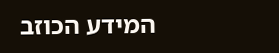המידע הכוזב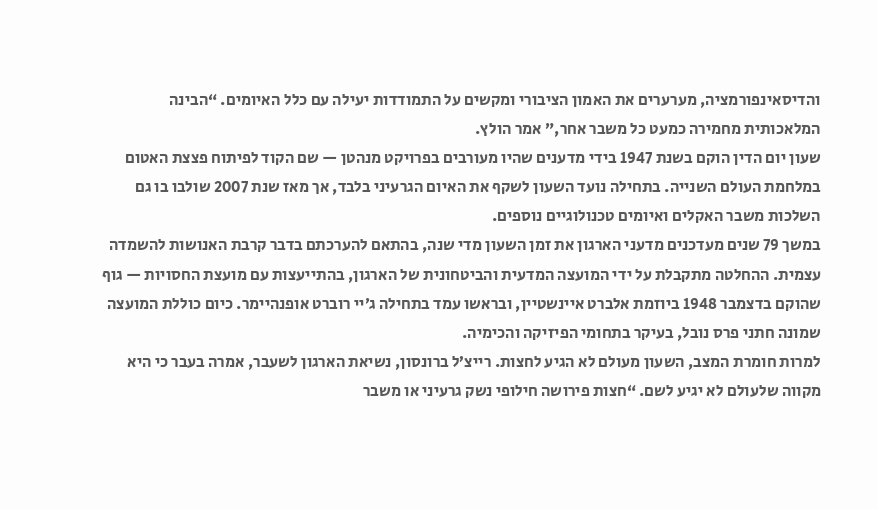והדיסאינפורמציה, מערערים את האמון הציבורי ומקשים על התמודדות יעילה עם כלל האיומים. “הבינה המלאכותית מחמירה כמעט כל משבר אחר,” אמר הולץ.
שעון יום הדין הוקם בשנת 1947 בידי מדענים שהיו מעורבים בפרויקט מנהטן — שם הקוד לפיתוח פצצת האטום במלחמת העולם השנייה. בתחילה נועד השעון לשקף את האיום הגרעיני בלבד, אך מאז שנת 2007 שולבו בו גם השלכות משבר האקלים ואיומים טכנולוגיים נוספים.
במשך 79 שנים מעדכנים מדעני הארגון את זמן השעון מדי שנה, בהתאם להערכתם בדבר קרבת האנושות להשמדה עצמית. ההחלטה מתקבלת על ידי המועצה המדעית והביטחונית של הארגון, בהתייעצות עם מועצת החסויות — גוף שהוקם בדצמבר 1948 ביוזמת אלברט איינשטיין, ובראשו עמד בתחילה ג׳יי רוברט אופנהיימר. כיום כוללת המועצה שמונה חתני פרס נובל, בעיקר בתחומי הפיזיקה והכימיה.
למרות חומרת המצב, השעון מעולם לא הגיע לחצות. רייצ’ל ברונסון, נשיאת הארגון לשעבר, אמרה בעבר כי היא מקווה שלעולם לא יגיע לשם. “חצות פירושה חילופי נשק גרעיני או משבר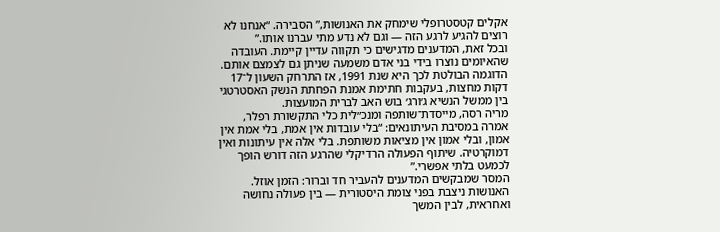אקלים קטסטרופלי שימחק את האנושות,” הסבירה. “אנחנו לא רוצים להגיע לרגע הזה — וגם לא נדע מתי עברנו אותו.”
ובכל זאת, המדענים מדגישים כי תקווה עדיין קיימת. העובדה שהאיומים נוצרו בידי בני אדם משמעה שניתן גם לצמצם אותם. הדוגמה הבולטת לכך היא שנת 1991, אז התרחק השעון ל־17 דקות מחצות, בעקבות חתימת אמנת הפחתת הנשק האסטרטגי בין ממשל הנשיא ג׳ורג׳ בוש האב לברית המועצות.
מריה רסה, מייסדת־שותפה ומנכ״לית כלי התקשורת רפלר, אמרה במסיבת העיתונאים: “בלי עובדות אין אמת, בלי אמת אין אמון, ובלי אמון אין מציאות משותפת. בלי אלה אין עיתונות ואין דמוקרטיה. שיתוף הפעולה הרדיקלי שהרגע הזה דורש הופך לכמעט בלתי אפשרי.”
המסר שמבקשים המדענים להעביר חד וברור: הזמן אוזל. האנושות ניצבת בפני צומת היסטורית — בין פעולה נחושה ואחראית, לבין המשך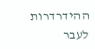ההידרדרות לעבר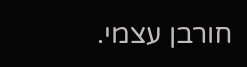חורבן עצמי.